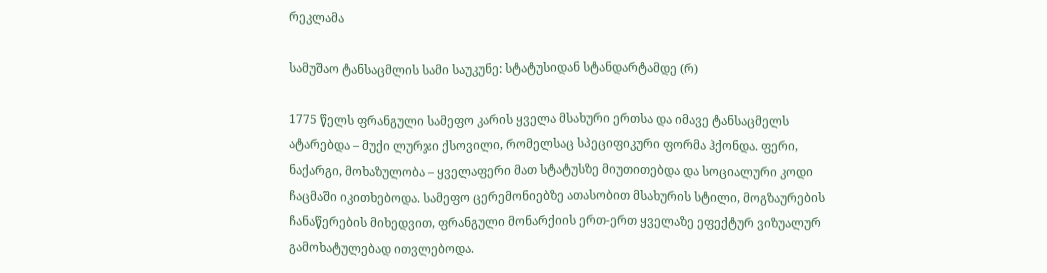რეკლამა

სამუშაო ტანსაცმლის სამი საუკუნე: სტატუსიდან სტანდარტამდე (რ)

1775 წელს ფრანგული სამეფო კარის ყველა მსახური ერთსა და იმავე ტანსაცმელს ატარებდა – მუქი ლურჯი ქსოვილი, რომელსაც სპეციფიკური ფორმა ჰქონდა. ფერი, ნაქარგი, მოხაზულობა – ყველაფერი მათ სტატუსზე მიუთითებდა და სოციალური კოდი ჩაცმაში იკითხებოდა. სამეფო ცერემონიებზე ათასობით მსახურის სტილი, მოგზაურების ჩანაწერების მიხედვით, ფრანგული მონარქიის ერთ-ერთ ყველაზე ეფექტურ ვიზუალურ გამოხატულებად ითვლებოდა.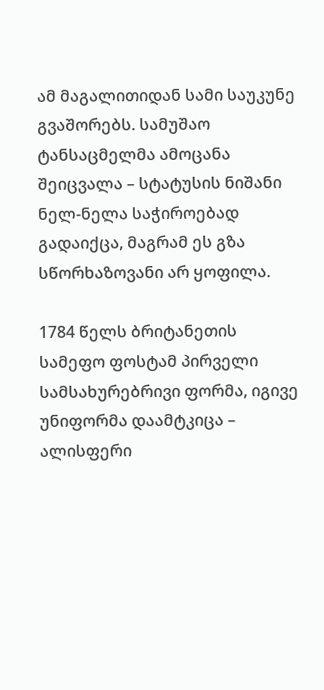ამ მაგალითიდან სამი საუკუნე გვაშორებს. სამუშაო ტანსაცმელმა ამოცანა შეიცვალა – სტატუსის ნიშანი ნელ-ნელა საჭიროებად გადაიქცა, მაგრამ ეს გზა სწორხაზოვანი არ ყოფილა.

1784 წელს ბრიტანეთის სამეფო ფოსტამ პირველი სამსახურებრივი ფორმა, იგივე უნიფორმა დაამტკიცა – ალისფერი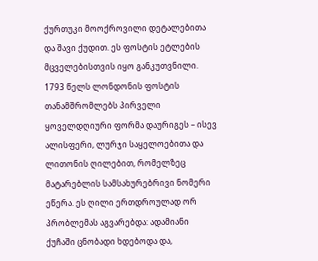ქურთუკი მოოქროვილი დეტალებითა და შავი ქუდით. ეს ფოსტის ეტლების მცველებისთვის იყო განკუთვნილი. 1793 წელს ლონდონის ფოსტის თანამშრომლებს პირველი ყოველდღიური ფორმა დაურიგეს – ისევ ალისფერი, ლურჯი საყელოებითა და ლითონის ღილებით, რომელზეც მატარებლის სამსახურებრივი ნომერი ეწერა. ეს ღილი ერთდროულად ორ პრობლემას აგვარებდა: ადამიანი ქუჩაში ცნობადი ხდებოდა და,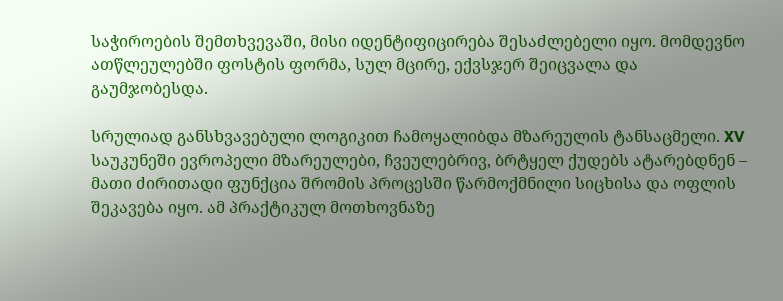საჭიროების შემთხვევაში, მისი იდენტიფიცირება შესაძლებელი იყო. მომდევნო ათწლეულებში ფოსტის ფორმა, სულ მცირე, ექვსჯერ შეიცვალა და გაუმჯობესდა.

სრულიად განსხვავებული ლოგიკით ჩამოყალიბდა მზარეულის ტანსაცმელი. XV საუკუნეში ევროპელი მზარეულები, ჩვეულებრივ, ბრტყელ ქუდებს ატარებდნენ – მათი ძირითადი ფუნქცია შრომის პროცესში წარმოქმნილი სიცხისა და ოფლის შეკავება იყო. ამ პრაქტიკულ მოთხოვნაზე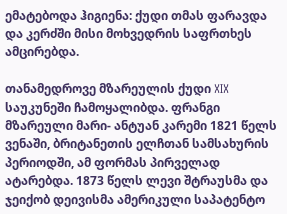ემატებოდა ჰიგიენა: ქუდი თმას ფარავდა და კერძში მისი მოხვედრის საფრთხეს ამცირებდა.

თანამედროვე მზარეულის ქუდი XIX საუკუნეში ჩამოყალიბდა. ფრანგი მზარეული მარი- ანტუან კარემი 1821 წელს ვენაში, ბრიტანეთის ელჩთან სამსახურის პერიოდში, ამ ფორმას პირველად ატარებდა. 1873 წელს ლევი შტრაუსმა და ჯეიქობ დეივისმა ამერიკული საპატენტო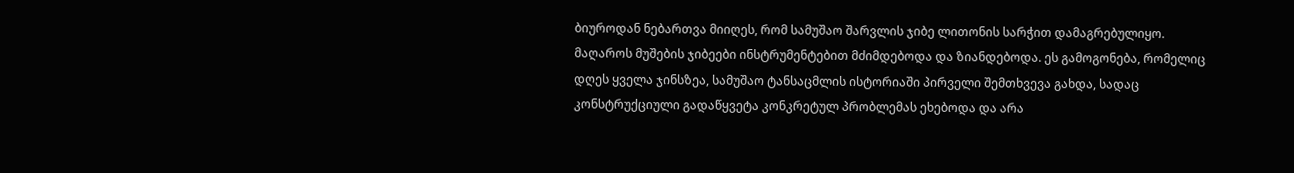ბიუროდან ნებართვა მიიღეს, რომ სამუშაო შარვლის ჯიბე ლითონის სარჭით დამაგრებულიყო. მაღაროს მუშების ჯიბეები ინსტრუმენტებით მძიმდებოდა და ზიანდებოდა. ეს გამოგონება, რომელიც დღეს ყველა ჯინსზეა, სამუშაო ტანსაცმლის ისტორიაში პირველი შემთხვევა გახდა, სადაც კონსტრუქციული გადაწყვეტა კონკრეტულ პრობლემას ეხებოდა და არა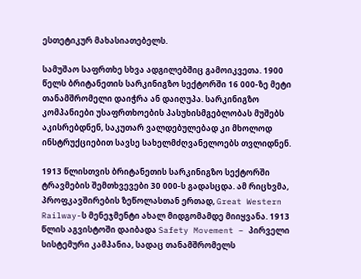ესთეტიკურ მახასიათებელს.

სამუშაო საფრთხე სხვა ადგილებშიც გამოიკვეთა. 1900 წელს ბრიტანეთის სარკინიგზო სექტორში 16 000-ზე მეტი თანამშრომელი დაიჭრა ან დაიღუპა. სარკინიგზო კომპანიები უსაფრთხოების პასუხისმგებლობას მუშებს აკისრებდნენ, საკუთარ ვალდებულებად კი მხოლოდ ინსტრუქციებით სავსე სახელმძღვანელოებს თვლიდნენ.

1913 წლისთვის ბრიტანეთის სარკინიგზო სექტორში ტრავმების შემთხვევები 30 000-ს გადასცდა. ამ რიცხვმა, პროფკავშირების ზეწოლასთან ერთად, Great Western Railway-ს მენეჯმენტი ახალ მიდგომამდე მიიყვანა. 1913 წლის აგვისტოში დაიბადა Safety Movement – პირველი სისტემური კამპანია, სადაც თანამშრომელს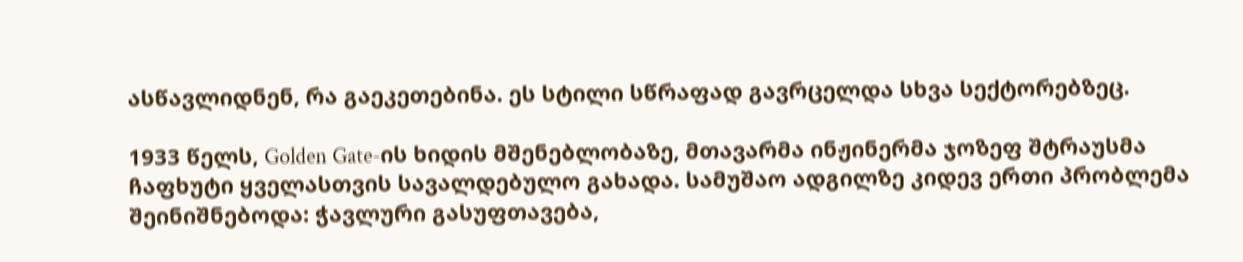ასწავლიდნენ, რა გაეკეთებინა. ეს სტილი სწრაფად გავრცელდა სხვა სექტორებზეც.

1933 წელს, Golden Gate-ის ხიდის მშენებლობაზე, მთავარმა ინჟინერმა ჯოზეფ შტრაუსმა ჩაფხუტი ყველასთვის სავალდებულო გახადა. სამუშაო ადგილზე კიდევ ერთი პრობლემა შეინიშნებოდა: ჭავლური გასუფთავება,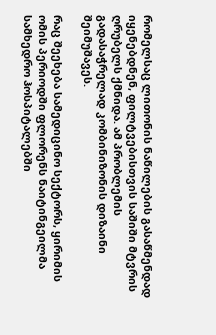რომელსაც ლითონის ნაწილების გასაწმენდად იყენებდნენ, ფილტვებისთვის საშიში მტვრის ღრუბელს ქმნიდა. ამ პრობლემის გადასაჭრელად კომბინიზონის დიზაინი შეიმუშავეს.

რაც შეეხება სამედიცინო სექტორს, ყირიმის ომის პერიოდში ფლორენს ნაიტინგეილმა სამხედრო ჰოსპიტალებში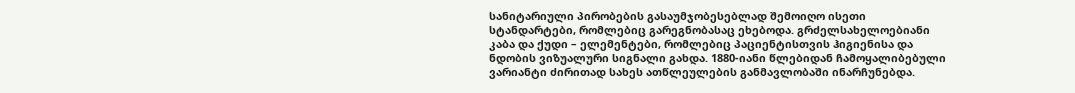სანიტარიული პირობების გასაუმჯობესებლად შემოიღო ისეთი სტანდარტები, რომლებიც გარეგნობასაც ეხებოდა. გრძელსახელოებიანი კაბა და ქუდი – ელემენტები, რომლებიც პაციენტისთვის ჰიგიენისა და ნდობის ვიზუალური სიგნალი გახდა. 1880-იანი წლებიდან ჩამოყალიბებული ვარიანტი ძირითად სახეს ათწლეულების განმავლობაში ინარჩუნებდა.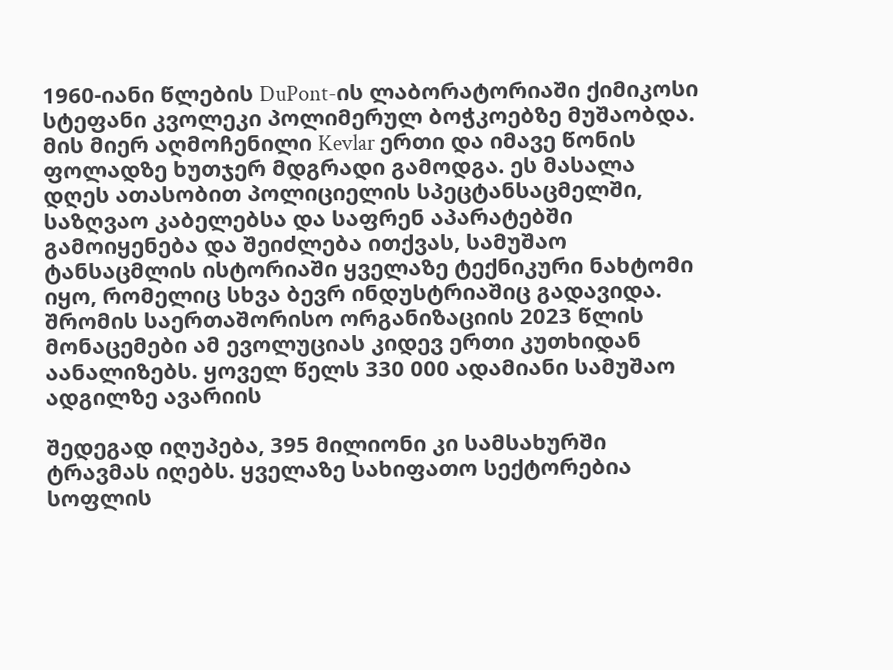1960-იანი წლების DuPont-ის ლაბორატორიაში ქიმიკოსი სტეფანი კვოლეკი პოლიმერულ ბოჭკოებზე მუშაობდა. მის მიერ აღმოჩენილი Kevlar ერთი და იმავე წონის ფოლადზე ხუთჯერ მდგრადი გამოდგა. ეს მასალა დღეს ათასობით პოლიციელის სპეცტანსაცმელში, საზღვაო კაბელებსა და საფრენ აპარატებში გამოიყენება და შეიძლება ითქვას, სამუშაო ტანსაცმლის ისტორიაში ყველაზე ტექნიკური ნახტომი იყო, რომელიც სხვა ბევრ ინდუსტრიაშიც გადავიდა. შრომის საერთაშორისო ორგანიზაციის 2023 წლის მონაცემები ამ ევოლუციას კიდევ ერთი კუთხიდან აანალიზებს. ყოველ წელს 330 000 ადამიანი სამუშაო ადგილზე ავარიის

შედეგად იღუპება, 395 მილიონი კი სამსახურში ტრავმას იღებს. ყველაზე სახიფათო სექტორებია სოფლის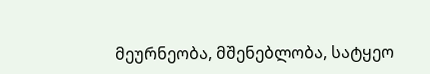მეურნეობა, მშენებლობა, სატყეო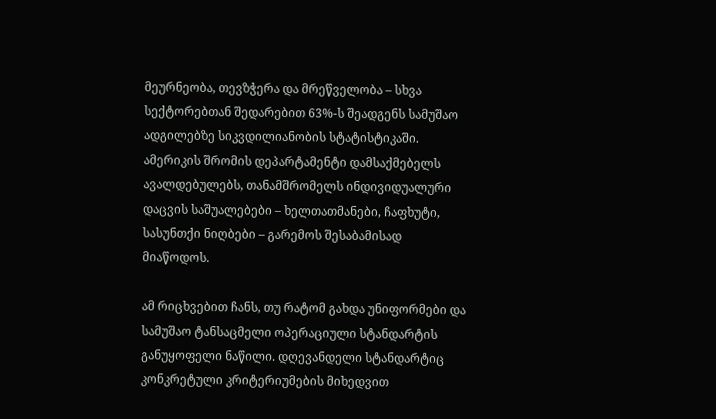მეურნეობა, თევზჭერა და მრეწველობა – სხვა სექტორებთან შედარებით 63%-ს შეადგენს სამუშაო ადგილებზე სიკვდილიანობის სტატისტიკაში. ამერიკის შრომის დეპარტამენტი დამსაქმებელს ავალდებულებს, თანამშრომელს ინდივიდუალური დაცვის საშუალებები – ხელთათმანები, ჩაფხუტი, სასუნთქი ნიღბები – გარემოს შესაბამისად მიაწოდოს.

ამ რიცხვებით ჩანს, თუ რატომ გახდა უნიფორმები და სამუშაო ტანსაცმელი ოპერაციული სტანდარტის განუყოფელი ნაწილი. დღევანდელი სტანდარტიც კონკრეტული კრიტერიუმების მიხედვით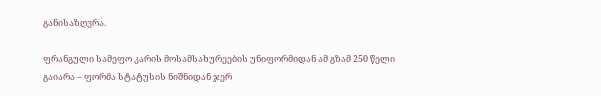განისაზღვრა.

ფრანგული სამეფო კარის მოსამსახურეების უნიფორმიდან ამ გზამ 250 წელი გაიარა – ფორმა სტატუსის ნიშნიდან ჯერ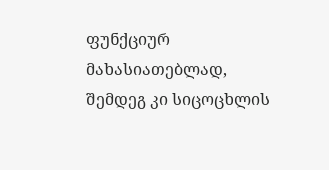ფუნქციურ მახასიათებლად, შემდეგ კი სიცოცხლის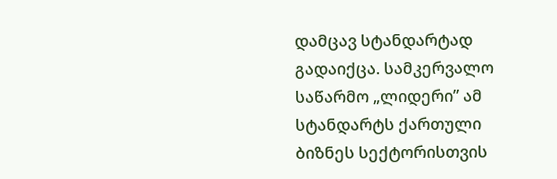დამცავ სტანდარტად გადაიქცა. სამკერვალო საწარმო „ლიდერი” ამ სტანდარტს ქართული ბიზნეს სექტორისთვის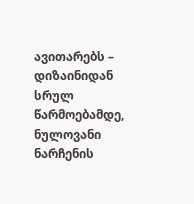ავითარებს – დიზაინიდან სრულ წარმოებამდე, ნულოვანი ნარჩენის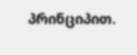პრინციპით.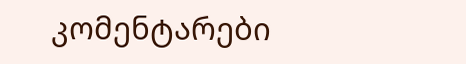კომენტარები